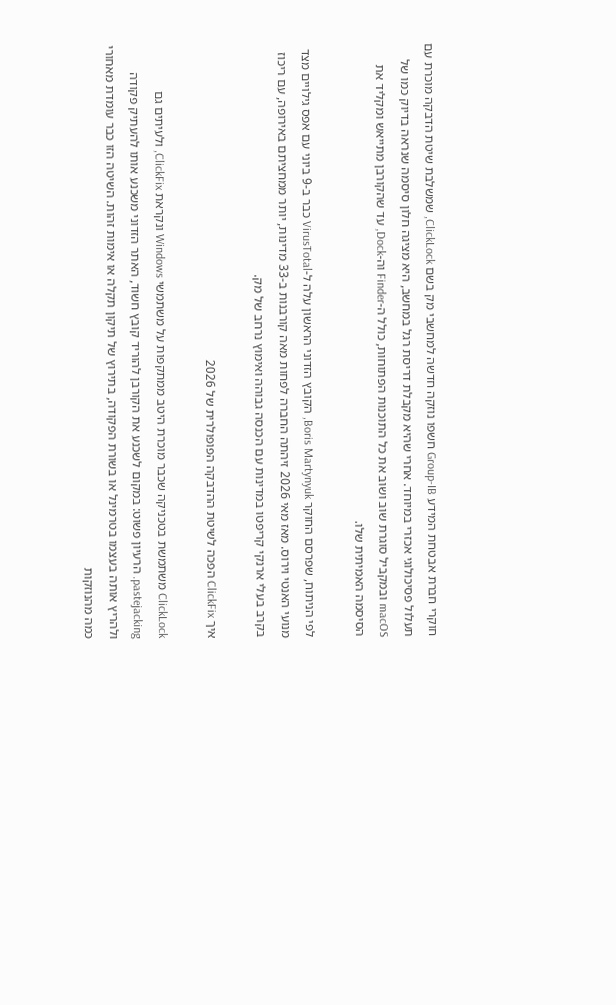חוקרי חברת אבטחת המידע Group-IB חשפו נוזקה חדשה למחשבי מק בשם ClickLock, שמשלבת שיטת הדבקה מוכרת עם תעלול פסיכולוגי אכזרי במיוחד. אחרי שהיא מקבלת דריסת רגל במחשב, היא מציגה חלון סיסמה שנראה בדיוק כמו של macOS ובמקביל סוגרת שוב ושוב את כל התוכנות הפתוחות, כולל ה-Finder וה-Dock, עד שהקורבן מתייאש ומקליד את הסיסמה האמיתית שלו.

לפי הניתוח, שפרסם החוקר Boris Martynyuk, הקובץ הזדוני הראשון עלה ל-VirusTotal כבר ב-9 ביוני עם אפס גילויים מצד מנועי האנטי וירוס. מאז מאי 2026 זיהתה החברה לפחות מאה קורבנות ב-33 מדינות, יותר ממחציתם באירופה, עם ריכוז בקרב בעלי ארנקי קריפטו במדינות עם הכנסה גבוהה ואימוץ נרחב של מק.

איך ClickFix הפכה לשיטת ההדבקה הפופולרית של 2026

ClickLock משתמשת בטכניקה שכבר מוכרת היטב ממתקפות על משתמשי Windows ונקראת ClickFix, ולעיתים גם pastejacking. הרעיון פשוט: במקום לשכנע את הקורבן להוריד קובץ חשוד, האתר הזדוני משכנע אותו להעתיק פקודה ולהריץ אותה בעצמו בטרמינל או בשורת הפקודה, בתירוץ של תיקון תקלה או אימות זהות. השיטה הזו כבר עומדת מאחורי כמה מהנוזקות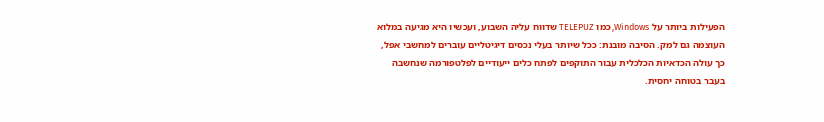הפעילות ביותר על Windows, כמו TELEPUZ שדווח עליה השבוע, ועכשיו היא מגיעה במלוא העוצמה גם למק. הסיבה מובנת: ככל שיותר בעלי נכסים דיגיטליים עוברים למחשבי אפל, כך עולה הכדאיות הכלכלית עבור התוקפים לפתח כלים ייעודיים לפלטפורמה שנחשבה בעבר בטוחה יחסית.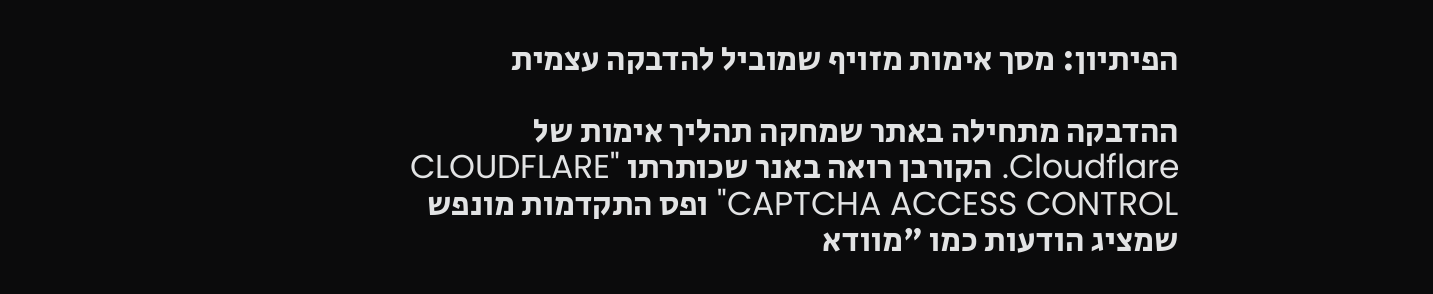הפיתיון: מסך אימות מזויף שמוביל להדבקה עצמית

ההדבקה מתחילה באתר שמחקה תהליך אימות של Cloudflare. הקורבן רואה באנר שכותרתו "CLOUDFLARE CAPTCHA ACCESS CONTROL" ופס התקדמות מונפש שמציג הודעות כמו "מוודא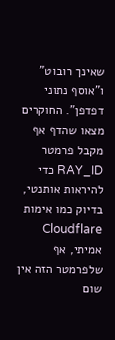שאינך רובוט" ו"אוסף נתוני דפדפן". החוקרים מצאו שהדף אף מקבל פרמטר RAY_ID כדי להיראות אותנטי, בדיוק כמו אימות Cloudflare אמיתי, אף שלפרמטר הזה אין שום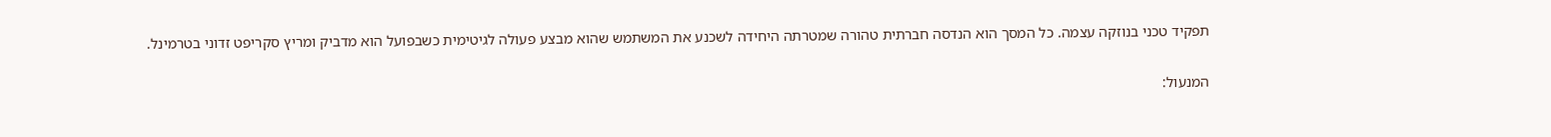תפקיד טכני בנוזקה עצמה. כל המסך הוא הנדסה חברתית טהורה שמטרתה היחידה לשכנע את המשתמש שהוא מבצע פעולה לגיטימית כשבפועל הוא מדביק ומריץ סקריפט זדוני בטרמינל.

המנעול: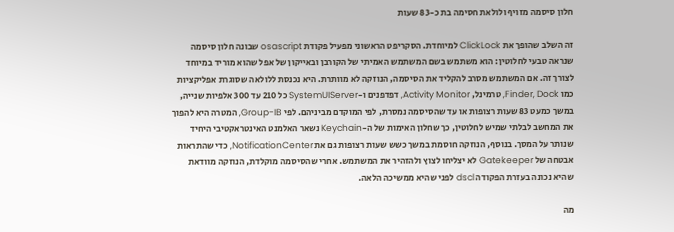חלון סיסמה מזויף ולולאת חסימה בת כ-83 שעות

זה השלב שהופך את ClickLock למיוחדת. הסקריפט הראשוני מפעיל פקודת osascript שבונה חלון סיסמה שנראה טבעי לחלוטין: הוא משתמש בשם המשתמש האמיתי של הקורבן ובאייקון של אפל שהוא מוריד במיוחד לצורך זה. אם המשתמש מסרב להקליד את הסיסמה, הנוזקה לא מוותרת. היא נכנסת ללולאה שסוגרת אפליקציות כמו Finder, Dock, טרמינל, Activity Monitor, דפדפנים ו-SystemUIServer כל 210 עד 300 אלפיות שנייה, במשך כמעט 83 שעות רצופות או עד שהסיסמה נמסרת, לפי המוקדם מביניהם. לפי Group-IB, המטרה היא להפוך את המחשב לבלתי שמיש לחלוטין, כך שחלון האימות של ה-Keychain נשאר האלמנט האינטראקטיבי היחיד שנותר על המסך. בנוסף, הנוזקה חוסמת במשך כשש שעות רצופות גם את NotificationCenter, כדי שהתראות אבטחה של Gatekeeper לא יצליחו לצוץ ולהזהיר את המשתמש. אחרי שהסיסמה מוקלדת, הנוזקה מוודאת שהיא נכונה בעזרת הפקודה dscl לפני שהיא ממשיכה הלאה.

מה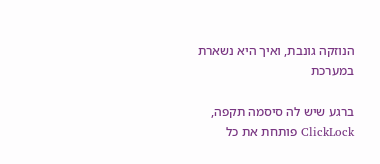הנוזקה גונבת, ואיך היא נשארת במערכת

ברגע שיש לה סיסמה תקפה, ClickLock פותחת את כל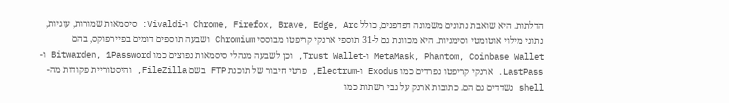הדלתות. היא שואבת נתונים משמונה דפדפנים, כולל Chrome, Firefox, Brave, Edge, Arc ו-Vivaldi: סיסמאות שמורות, עוגיות, נתוני מילוי אוטומטי וסימניות. היא מכוונת גם ל-31 תוספי ארנקי קריפטו מבוססי Chromium ושבעה תוספים דומים בפיירפוקס, בהם MetaMask, Phantom, Coinbase Wallet ו-Trust Wallet, וכן לשבעה מנהלי סיסמאות נפוצים כמו Bitwarden, 1Password ו-LastPass. ארנקי קריפטו נפרדים כמו Exodus ו-Electrum, פרטי חיבור של תוכנת FTP בשם FileZilla, והיסטוריית פקודות מה-shell נשדדים גם הם. כתובות ארנק על גבי רשתות כמו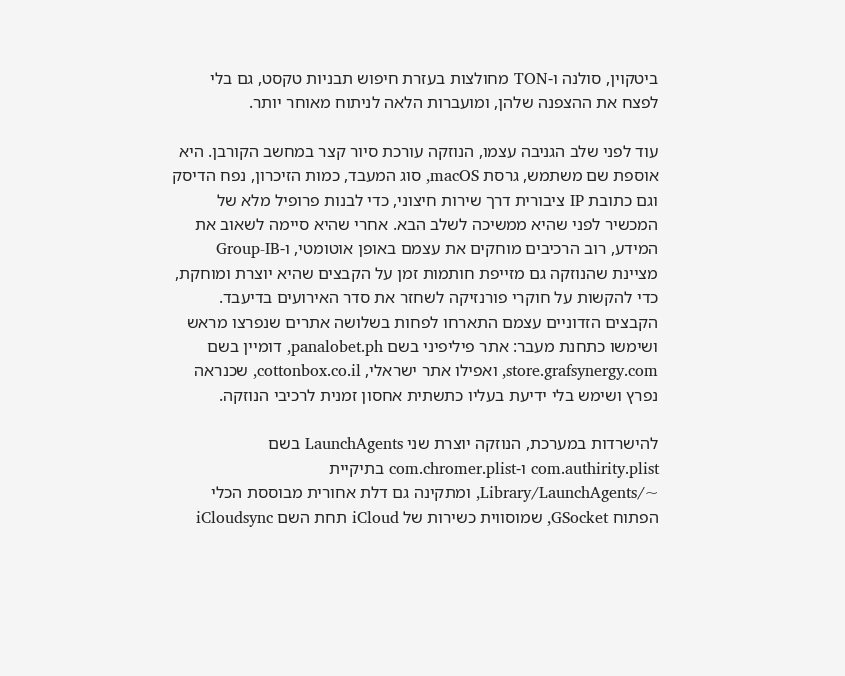ביטקוין, סולנה ו-TON מחולצות בעזרת חיפוש תבניות טקסט, גם בלי לפצח את ההצפנה שלהן, ומועברות הלאה לניתוח מאוחר יותר.

עוד לפני שלב הגניבה עצמו, הנוזקה עורכת סיור קצר במחשב הקורבן. היא אוספת שם משתמש, גרסת macOS, סוג המעבד, כמות הזיכרון, נפח הדיסק וגם כתובת IP ציבורית דרך שירות חיצוני, כדי לבנות פרופיל מלא של המכשיר לפני שהיא ממשיכה לשלב הבא. אחרי שהיא סיימה לשאוב את המידע, רוב הרכיבים מוחקים את עצמם באופן אוטומטי, ו-Group-IB מציינת שהנוזקה גם מזייפת חותמות זמן על הקבצים שהיא יוצרת ומוחקת, כדי להקשות על חוקרי פורנזיקה לשחזר את סדר האירועים בדיעבד. הקבצים הזדוניים עצמם התארחו לפחות בשלושה אתרים שנפרצו מראש ושימשו כתחנת מעבר: אתר פיליפיני בשם panalobet.ph, דומיין בשם store.grafsynergy.com, ואפילו אתר ישראלי, cottonbox.co.il, שכנראה נפרץ ושימש בלי ידיעת בעליו כתשתית אחסון זמנית לרכיבי הנוזקה.

להישרדות במערכת, הנוזקה יוצרת שני LaunchAgents בשם com.authirity.plist ו-com.chromer.plist בתיקיית ~/Library/LaunchAgents, ומתקינה גם דלת אחורית מבוססת הכלי הפתוח GSocket, שמוסווית כשירות של iCloud תחת השם iCloudsync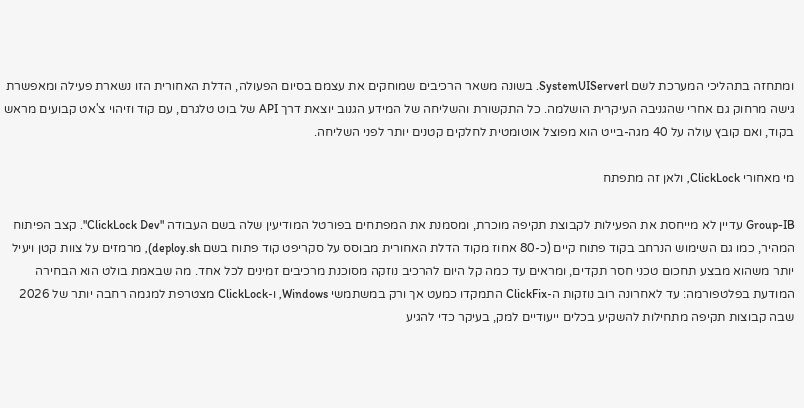ומתחזה בתהליכי המערכת לשם SystemUIServerl. בשונה משאר הרכיבים שמוחקים את עצמם בסיום הפעולה, הדלת האחורית הזו נשארת פעילה ומאפשרת גישה מרחוק גם אחרי שהגניבה העיקרית הושלמה. כל התקשורת והשליחה של המידע הגנוב יוצאת דרך API של בוט טלגרם, עם קוד וזיהוי צ'אט קבועים מראש בקוד, ואם קובץ עולה על 40 מגה-בייט הוא מפוצל אוטומטית לחלקים קטנים יותר לפני השליחה.

מי מאחורי ClickLock, ולאן זה מתפתח

Group-IB עדיין לא מייחסת את הפעילות לקבוצת תקיפה מוכרת, ומסמנת את המפתחים בפורטל המודיעין שלה בשם העבודה "ClickLock Dev". קצב הפיתוח המהיר, כמו גם השימוש הנרחב בקוד פתוח קיים (כ-80 אחוז מקוד הדלת האחורית מבוסס על סקריפט קוד פתוח בשם deploy.sh), מרמזים על צוות קטן ויעיל יותר משהוא מבצע תחכום טכני חסר תקדים, ומראים עד כמה קל היום להרכיב נוזקה מסוכנת מרכיבים זמינים לכל אחד. מה שבאמת בולט הוא הבחירה המודעת בפלטפורמה: עד לאחרונה רוב נוזקות ה-ClickFix התמקדו כמעט אך ורק במשתמשי Windows, ו-ClickLock מצטרפת למגמה רחבה יותר של 2026 שבה קבוצות תקיפה מתחילות להשקיע בכלים ייעודיים למק, בעיקר כדי להגיע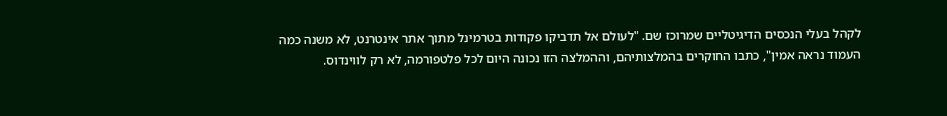לקהל בעלי הנכסים הדיגיטליים שמרוכז שם. "לעולם אל תדביקו פקודות בטרמינל מתוך אתר אינטרנט, לא משנה כמה העמוד נראה אמין", כתבו החוקרים בהמלצותיהם, וההמלצה הזו נכונה היום לכל פלטפורמה, לא רק לווינדוס.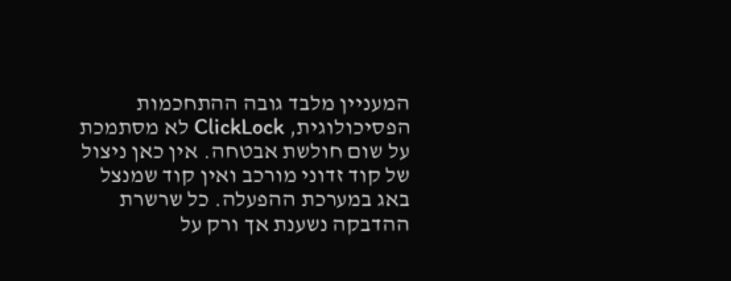המעניין מלבד גובה ההתחכמות הפסיכולוגית, ClickLock לא מסתמכת על שום חולשת אבטחה. אין כאן ניצול של קוד זדוני מורכב ואין קוד שמנצל באג במערכת ההפעלה. כל שרשרת ההדבקה נשענת אך ורק על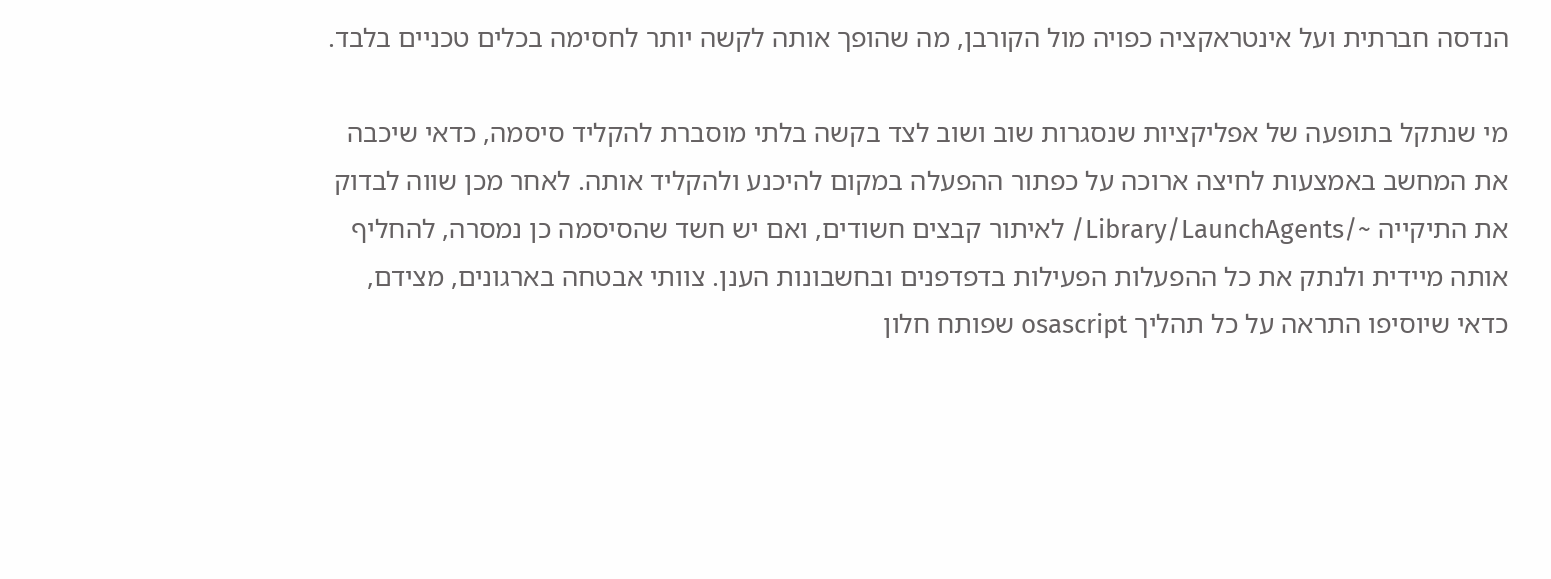הנדסה חברתית ועל אינטראקציה כפויה מול הקורבן, מה שהופך אותה לקשה יותר לחסימה בכלים טכניים בלבד.

מי שנתקל בתופעה של אפליקציות שנסגרות שוב ושוב לצד בקשה בלתי מוסברת להקליד סיסמה, כדאי שיכבה את המחשב באמצעות לחיצה ארוכה על כפתור ההפעלה במקום להיכנע ולהקליד אותה. לאחר מכן שווה לבדוק את התיקייה ~/Library/LaunchAgents/ לאיתור קבצים חשודים, ואם יש חשד שהסיסמה כן נמסרה, להחליף אותה מיידית ולנתק את כל ההפעלות הפעילות בדפדפנים ובחשבונות הענן. צוותי אבטחה בארגונים, מצידם, כדאי שיוסיפו התראה על כל תהליך osascript שפותח חלון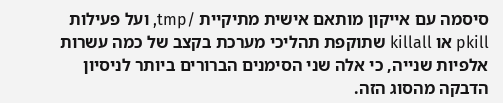סיסמה עם אייקון מותאם אישית מתיקיית /tmp, ועל פעילות pkill או killall שתוקפת תהליכי מערכת בקצב של כמה עשרות אלפיות שנייה, כי אלה שני הסימנים הברורים ביותר לניסיון הדבקה מהסוג הזה.